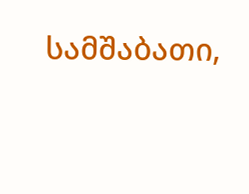სამშაბათი,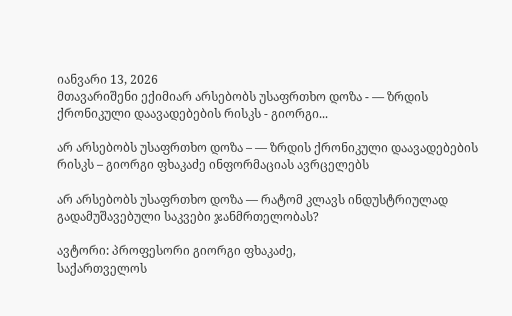იანვარი 13, 2026
მთავარიშენი ექიმიარ არსებობს უსაფრთხო დოზა - — ზრდის ქრონიკული დაავადებების რისკს - გიორგი...

არ არსებობს უსაფრთხო დოზა – — ზრდის ქრონიკული დაავადებების რისკს – გიორგი ფხაკაძე ინფორმაციას ავრცელებს

არ არსებობს უსაფრთხო დოზა — რატომ კლავს ინდუსტრიულად გადამუშავებული საკვები ჯანმრთელობას?

ავტორი: პროფესორი გიორგი ფხაკაძე,
საქართველოს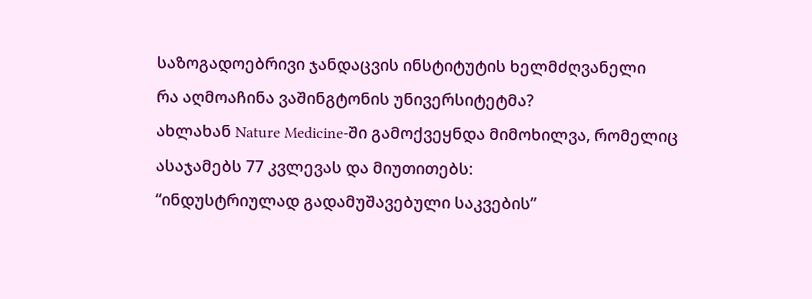საზოგადოებრივი ჯანდაცვის ინსტიტუტის ხელმძღვანელი
რა აღმოაჩინა ვაშინგტონის უნივერსიტეტმა?
ახლახან Nature Medicine-ში გამოქვეყნდა მიმოხილვა, რომელიც ასაჯამებს 77 კვლევას და მიუთითებს:
“ინდუსტრიულად გადამუშავებული საკვების”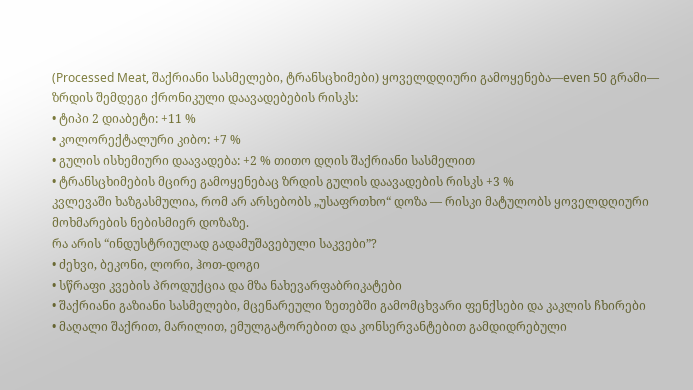(Processed Meat, შაქრიანი სასმელები, ტრანსცხიმები) ყოველდღიური გამოყენება—even 50 გრამი— ზრდის შემდეგი ქრონიკული დაავადებების რისკს:
• ტიპი 2 დიაბეტი: +11 %
• კოლორექტალური კიბო: +7 %
• გულის ისხემიური დაავადება: +2 % თითო დღის შაქრიანი სასმელით
• ტრანსცხიმების მცირე გამოყენებაც ზრდის გულის დაავადების რისკს +3 %
კვლევაში ხაზგასმულია, რომ არ არსებობს „უსაფრთხო“ დოზა — რისკი მატულობს ყოველდღიური მოხმარების ნებისმიერ დოზაზე.
რა არის “ინდუსტრიულად გადამუშავებული საკვები”?
• ძეხვი, ბეკონი, ლორი, ჰოთ-დოგი
• სწრაფი კვების პროდუქცია და მზა ნახევარფაბრიკატები
• შაქრიანი გაზიანი სასმელები, მცენარეული ზეთებში გამომცხვარი ფენქსები და კაკლის ჩხირები
• მაღალი შაქრით, მარილით, ემულგატორებით და კონსერვანტებით გამდიდრებული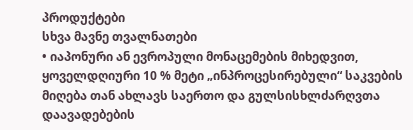პროდუქტები
სხვა მავნე თვალნათები
• იაპონური ან ევროპული მონაცემების მიხედვით, ყოველდღიური 10 % მეტი „ინპროცესირებული“ საკვების მიღება თან ახლავს საერთო და გულსისხლძარღვთა დაავადებების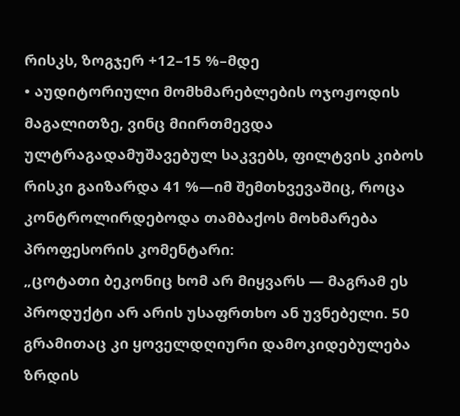რისკს, ზოგჯერ +12–15 %–მდე
• აუდიტორიული მომხმარებლების ოჯოჟოდის მაგალითზე, ვინც მიირთმევდა ულტრაგადამუშავებულ საკვებს, ფილტვის კიბოს რისკი გაიზარდა 41 %—იმ შემთხვევაშიც, როცა კონტროლირდებოდა თამბაქოს მოხმარება
პროფესორის კომენტარი:
„ცოტათი ბეკონიც ხომ არ მიყვარს — მაგრამ ეს პროდუქტი არ არის უსაფრთხო ან უვნებელი. 50 გრამითაც კი ყოველდღიური დამოკიდებულება ზრდის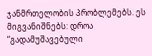ჯანმრთელობის პრობლემებს. ეს მიგვანიშნებს: დროა “გადამუშავებული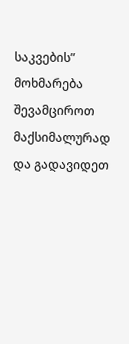საკვების” მოხმარება შევამციროთ მაქსიმალურად და გადავიდეთ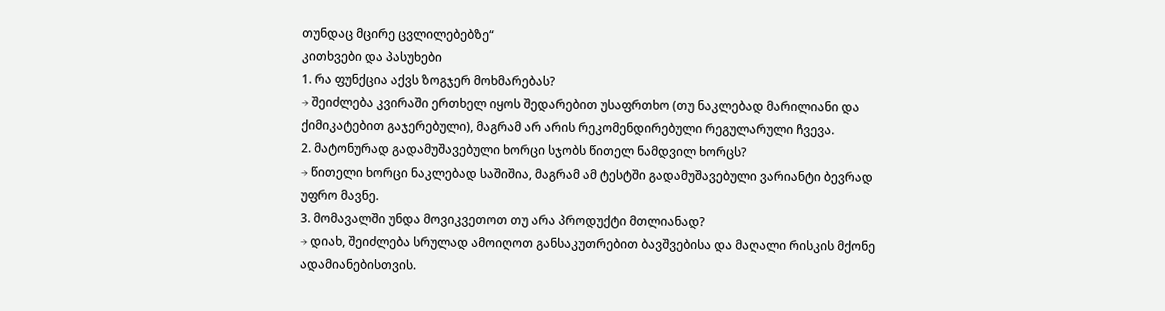თუნდაც მცირე ცვლილებებზე“
კითხვები და პასუხები
1. რა ფუნქცია აქვს ზოგჯერ მოხმარებას?
→ შეიძლება კვირაში ერთხელ იყოს შედარებით უსაფრთხო (თუ ნაკლებად მარილიანი და ქიმიკატებით გაჯერებული), მაგრამ არ არის რეკომენდირებული რეგულარული ჩვევა.
2. მატონურად გადამუშავებული ხორცი სჯობს წითელ ნამდვილ ხორცს?
→ წითელი ხორცი ნაკლებად საშიშია, მაგრამ ამ ტესტში გადამუშავებული ვარიანტი ბევრად უფრო მავნე.
3. მომავალში უნდა მოვიკვეთოთ თუ არა პროდუქტი მთლიანად?
→ დიახ, შეიძლება სრულად ამოიღოთ განსაკუთრებით ბავშვებისა და მაღალი რისკის მქონე ადამიანებისთვის.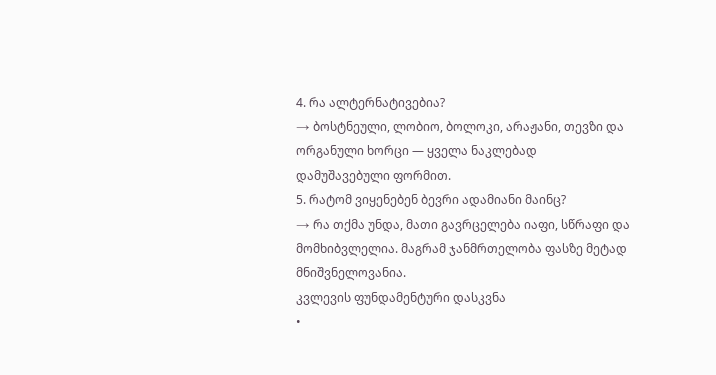4. რა ალტერნატივებია?
→ ბოსტნეული, ლობიო, ბოლოკი, არაჟანი, თევზი და ორგანული ხორცი — ყველა ნაკლებად დამუშავებული ფორმით.
5. რატომ ვიყენებენ ბევრი ადამიანი მაინც?
→ რა თქმა უნდა, მათი გავრცელება იაფი, სწრაფი და მომხიბვლელია. მაგრამ ჯანმრთელობა ფასზე მეტად მნიშვნელოვანია.
კვლევის ფუნდამენტური დასკვნა
•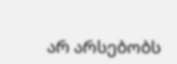არ არსებობს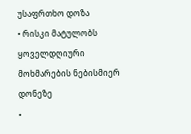უსაფრთხო დოზა
• რისკი მატულობს ყოველდღიური მოხმარების ნებისმიერ დონეზე
•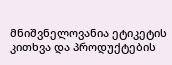მნიშვნელოვანია ეტიკეტის კითხვა და პროდუქტების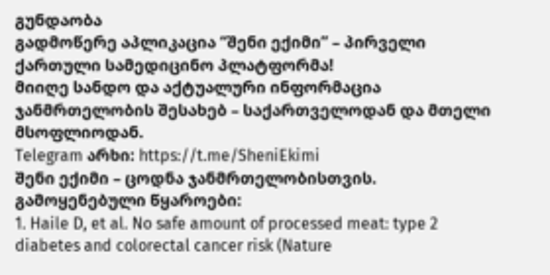გუნდაობა
გადმოწერე აპლიკაცია “შენი ექიმი” – პირველი ქართული სამედიცინო პლატფორმა!
მიიღე სანდო და აქტუალური ინფორმაცია ჯანმრთელობის შესახებ – საქართველოდან და მთელი მსოფლიოდან.
Telegram არხი: https://t.me/SheniEkimi
შენი ექიმი – ცოდნა ჯანმრთელობისთვის.
გამოყენებული წყაროები:
1. Haile D, et al. No safe amount of processed meat: type 2 diabetes and colorectal cancer risk (Nature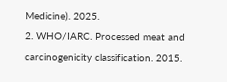Medicine). 2025.
2. WHO/IARC. Processed meat and carcinogenicity classification. 2015.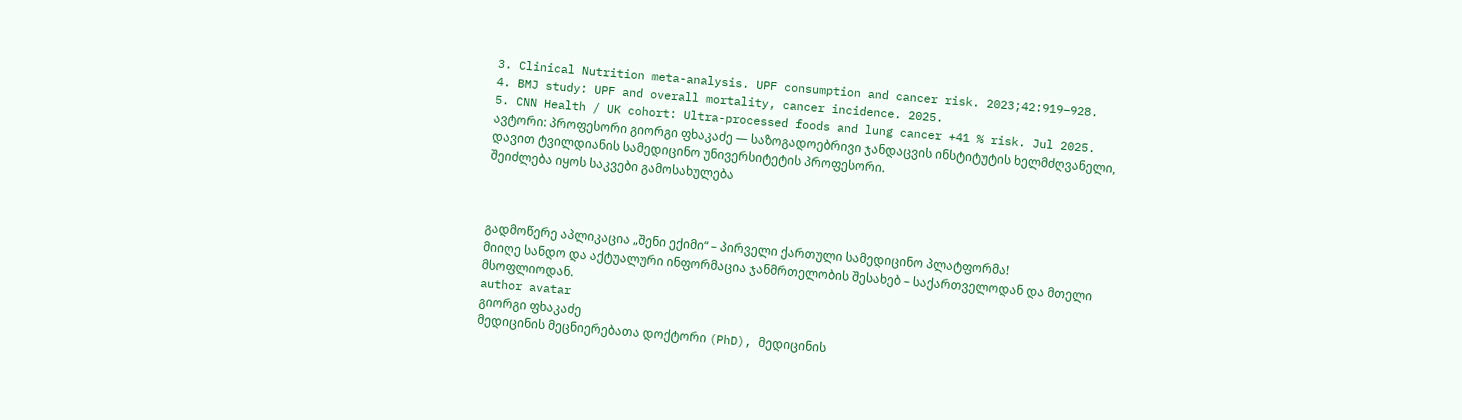3. Clinical Nutrition meta-analysis. UPF consumption and cancer risk. 2023;42:919–928.
4. BMJ study: UPF and overall mortality, cancer incidence. 2025.
5. CNN Health / UK cohort: Ultra-processed foods and lung cancer +41 % risk. Jul 2025.
ავტორი: პროფესორი გიორგი ფხაკაძე — საზოგადოებრივი ჯანდაცვის ინსტიტუტის ხელმძღვანელი, დავით ტვილდიანის სამედიცინო უნივერსიტეტის პროფესორი.
შეიძლება იყოს საკვები გამოსახულება



გადმოწერე აპლიკაცია „შენი ექიმი“ – პირველი ქართული სამედიცინო პლატფორმა!
მიიღე სანდო და აქტუალური ინფორმაცია ჯანმრთელობის შესახებ – საქართველოდან და მთელი მსოფლიოდან.
author avatar
გიორგი ფხაკაძე
მედიცინის მეცნიერებათა დოქტორი (PhD), მედიცინის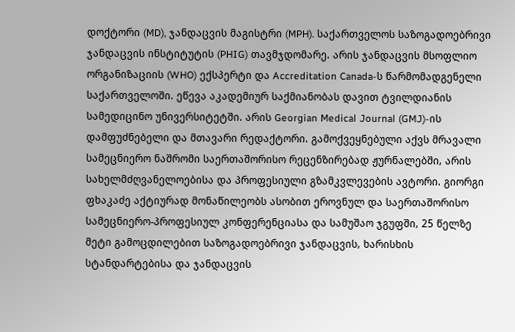დოქტორი (MD), ჯანდაცვის მაგისტრი (MPH). საქართველოს საზოგადოებრივი ჯანდაცვის ინსტიტუტის (PHIG) თავმჯდომარე. არის ჯანდაცვის მსოფლიო ორგანიზაციის (WHO) ექსპერტი და Accreditation Canada-ს წარმომადგენელი საქართველოში. ეწევა აკადემიურ საქმიანობას დავით ტვილდიანის სამედიცინო უნივერსიტეტში. არის Georgian Medical Journal (GMJ)-ის დამფუძნებელი და მთავარი რედაქტორი. გამოქვეყნებული აქვს მრავალი სამეცნიერო ნაშრომი საერთაშორისო რეცენზირებად ჟურნალებში, არის სახელმძღვანელოებისა და პროფესიული გზამკვლევების ავტორი. გიორგი ფხაკაძე აქტიურად მონაწილეობს ასობით ეროვნულ და საერთაშორისო სამეცნიერო-პროფესიულ კონფერენციასა და სამუშაო ჯგუფში, 25 წელზე მეტი გამოცდილებით საზოგადოებრივი ჯანდაცვის, ხარისხის სტანდარტებისა და ჯანდაცვის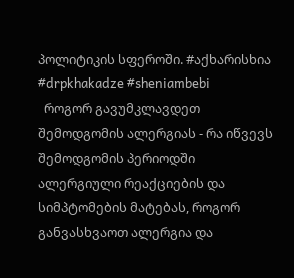პოლიტიკის სფეროში. #აქხარისხია #drpkhakadze #sheniambebi
  როგორ გავუმკლავდეთ შემოდგომის ალერგიას - რა იწვევს შემოდგომის პერიოდში ალერგიული რეაქციების და სიმპტომების მატებას, როგორ განვასხვაოთ ალერგია და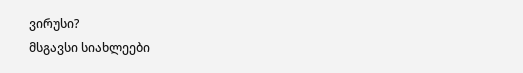ვირუსი?
მსგავსი სიახლეები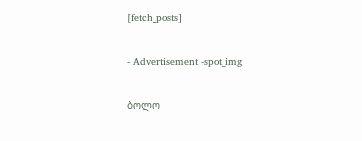[fetch_posts]

- Advertisement -spot_img

ბოლო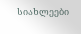სიახლეები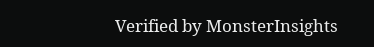Verified by MonsterInsights